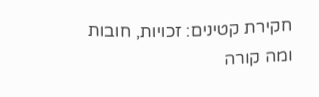חקירת קטינים: זכויות, חובות ומה קורה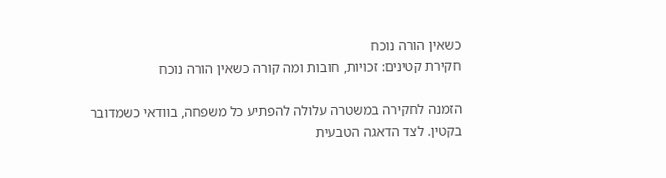כשאין הורה נוכח
חקירת קטינים: זכויות, חובות ומה קורה כשאין הורה נוכח

הזמנה לחקירה במשטרה עלולה להפתיע כל משפחה, בוודאי כשמדובר בקטין. לצד הדאגה הטבעית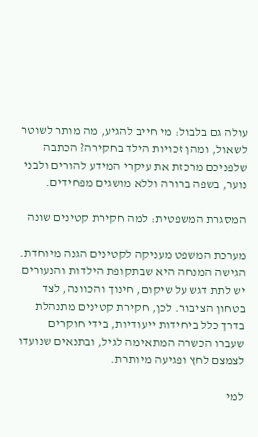עולה גם בלבול: מי חייב להגיע, מה מותר לשוטר לשאול, ומהן זכויות הילד בחקירה? הכתבה שלפניכם מרכזת את עיקרי המידע להורים ולבני נוער, בשפה ברורה וללא מושגים מפחידים.

המסגרת המשפטית: למה חקירת קטינים שונה

מערכת המשפט מעניקה לקטינים הגנה מיוחדת. הגישה המנחה היא שבתקופת הילדות והנעורים יש לתת דגש על שיקום, חינוך והכוונה, לצד בטחון הציבור. לכן, חקירת קטינים מתנהלת בדרך כלל ביחידות ייעודיות, בידי חוקרים שעברו הכשרה המתאימה לגיל, ובתנאים שנועדו לצמצם לחץ ופגיעה מיותרת.

למי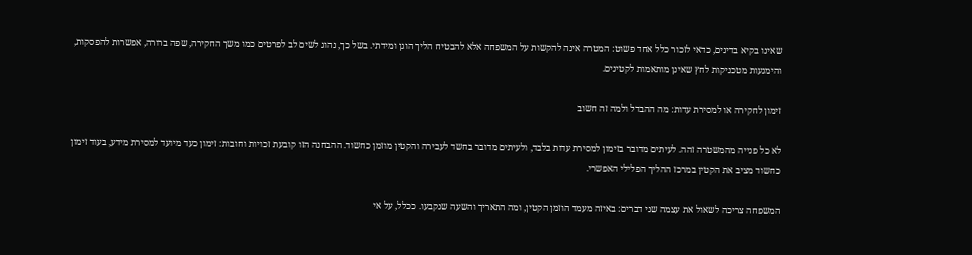שאינו בקיא בדינים, כדאי לזכור כלל אחד פשוט: המטרה אינה להקשות על המשפחה אלא להבטיח הליך הוגן ומידתי. בשל כך, נהוג לשים לב לפרטים כמו משך החקירה, שפה ברורה, אפשרות להפסקות, והימנעות מטכניקות לחץ שאינן מותאמות לקטינים.

זימון לחקירה או למסירת עדות: מה ההבדל ולמה זה חשוב

לא כל פנייה מהמשטרה זהה. לעיתים מדובר בזימון למסירת עדות בלבד, ולעיתים מדובר בחשד לעבירה והקטין מוזמן כחשוד. ההבחנה הזו קובעת זכויות וחובות: זימון כעד מיועד למסירת מידע, בעוד זימון כחשוד מציב את הקטין במרכז ההליך הפלילי האפשרי.

המשפחה צריכה לשאול את עצמה שני דברים: באיזה מעמד הוזמן הקטין, ומה התאריך והשעה שנקבעו. ככלל, על אי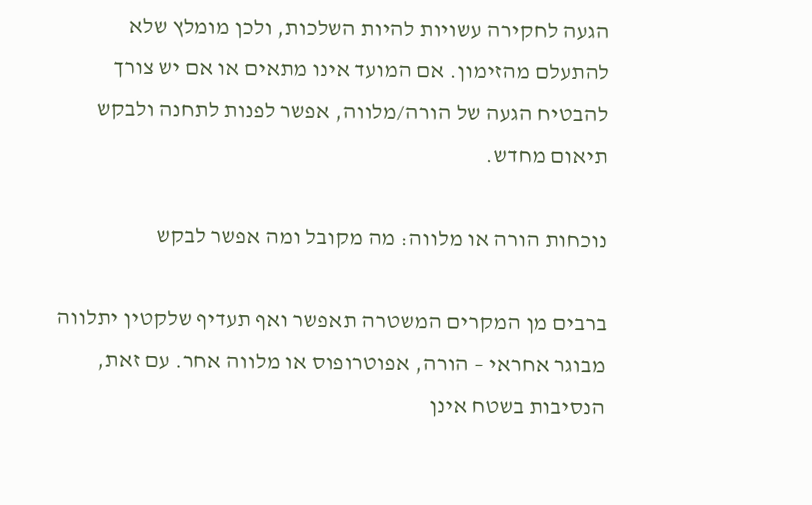הגעה לחקירה עשויות להיות השלכות, ולכן מומלץ שלא להתעלם מהזימון. אם המועד אינו מתאים או אם יש צורך להבטיח הגעה של הורה/מלווה, אפשר לפנות לתחנה ולבקש תיאום מחדש.

נוכחות הורה או מלווה: מה מקובל ומה אפשר לבקש

ברבים מן המקרים המשטרה תאפשר ואף תעדיף שלקטין יתלווה מבוגר אחראי – הורה, אפוטרופוס או מלווה אחר. עם זאת, הנסיבות בשטח אינן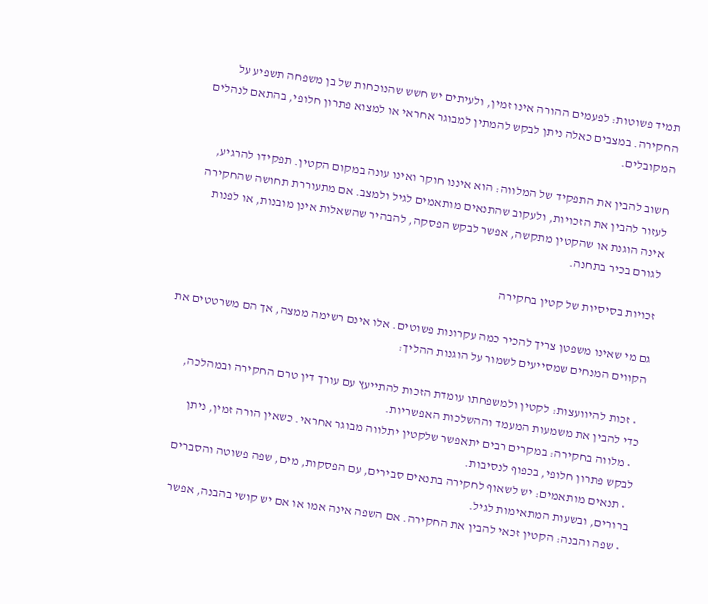תמיד פשוטות: לפעמים ההורה אינו זמין, ולעיתים יש חשש שהנוכחות של בן משפחה תשפיע על החקירה. במצבים כאלה ניתן לבקש להמתין למבוגר אחראי או למצוא פתרון חלופי, בהתאם לנהלים המקובלים.

חשוב להבין את התפקיד של המלווה: הוא איננו חוקר ואינו עונה במקום הקטין. תפקידו להרגיע, לעזור להבין את הזכויות, ולעקוב שהתנאים מותאמים לגיל ולמצב. אם מתעוררת תחושה שהחקירה אינה הוגנת או שהקטין מתקשה, אפשר לבקש הפסקה, להבהיר שהשאלות אינן מובנות, או לפנות לגורם בכיר בתחנה.

זכויות בסיסיות של קטין בחקירה

גם מי שאינו משפטן צריך להכיר כמה עקרונות פשוטים. אלו אינם רשימה ממצה, אך הם משרטטים את הקווים המנחים שמסייעים לשמור על הוגנות ההליך:

  • זכות להיוועצות: לקטין ולמשפחתו עומדת הזכות להתייעץ עם עורך דין טרם החקירה ובמהלכה, כדי להבין את משמעות המעמד וההשלכות האפשריות.
  • מלווה בחקירה: במקרים רבים יתאפשר שלקטין יתלווה מבוגר אחראי. כשאין הורה זמין, ניתן לבקש פתרון חלופי, בכפוף לנסיבות.
  • תנאים מותאמים: יש לשאוף לחקירה בתנאים סבירים, עם הפסקות, מים, שפה פשוטה והסברים ברורים, ובשעות המתאימות לגיל.
  • שפה והבנה: הקטין זכאי להבין את החקירה. אם השפה אינה אמו או אם יש קושי בהבנה, אפשר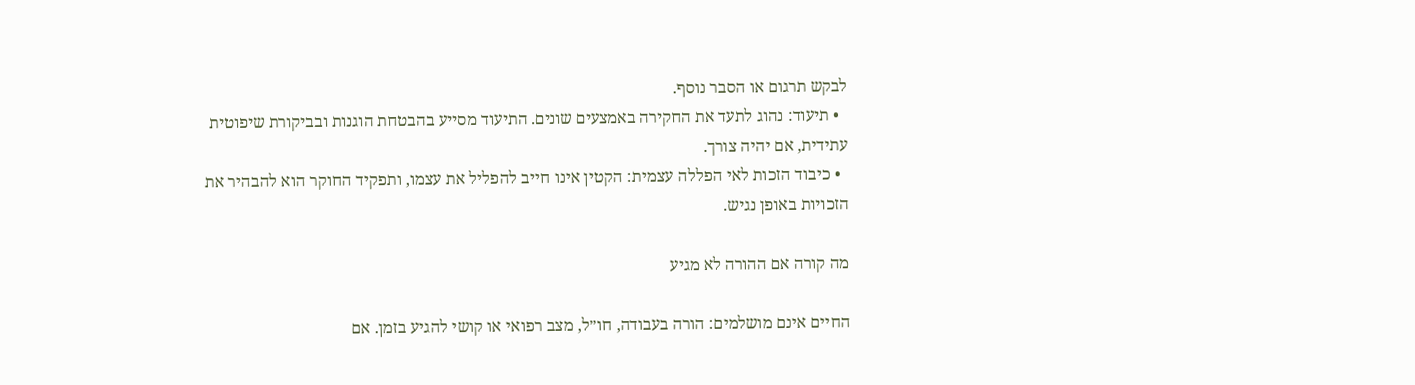לבקש תרגום או הסבר נוסף.
  • תיעוד: נהוג לתעד את החקירה באמצעים שונים. התיעוד מסייע בהבטחת הוגנות ובביקורת שיפוטית עתידית, אם יהיה צורך.
  • כיבוד הזכות לאי הפללה עצמית: הקטין אינו חייב להפליל את עצמו, ותפקיד החוקר הוא להבהיר את הזכויות באופן נגיש.

מה קורה אם ההורה לא מגיע

החיים אינם מושלמים: הורה בעבודה, חו״ל, מצב רפואי או קושי להגיע בזמן. אם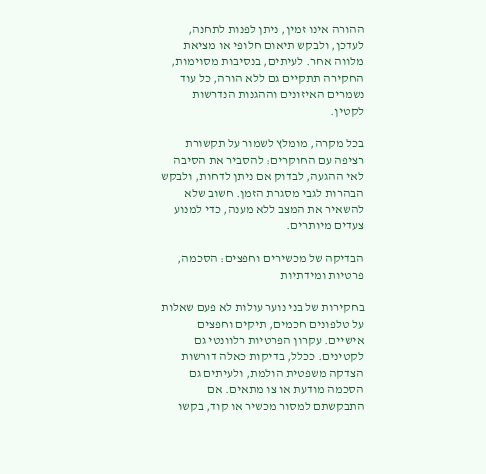ההורה אינו זמין, ניתן לפנות לתחנה, לעדכן, ולבקש תיאום חלופי או מציאת מלווה אחר. לעיתים, בנסיבות מסוימות, החקירה תתקיים גם ללא הורה, כל עוד נשמרים האיזונים וההגנות הנדרשות לקטין.

בכל מקרה, מומלץ לשמור על תקשורת רציפה עם החוקרים: להסביר את הסיבה לאי ההגעה, לבדוק אם ניתן לדחות, ולבקש הבהרות לגבי מסגרת הזמן. חשוב שלא להשאיר את המצב ללא מענה, כדי למנוע צעדים מיותרים.

הבדיקה של מכשירים וחפצים: הסכמה, פרטיות ומידתיות

בחקירות של בני נוער עולות לא פעם שאלות על טלפונים חכמים, תיקים וחפצים אישיים. עקרון הפרטיות רלוונטי גם לקטינים. ככלל, בדיקות כאלה דורשות הצדקה משפטית הולמת, ולעיתים גם הסכמה מודעת או צו מתאים. אם התבקשתם למסור מכשיר או קוד, בקשו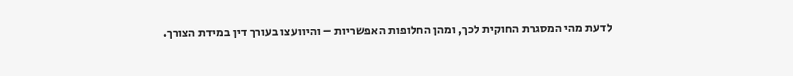לדעת מהי המסגרת החוקית לכך, ומהן החלופות האפשריות – והיוועצו בעורך דין במידת הצורך.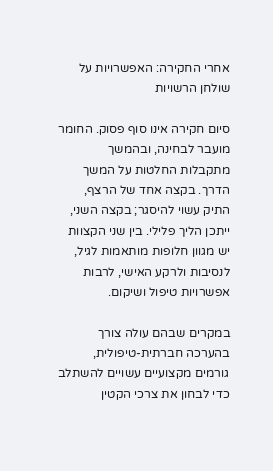אחרי החקירה: האפשרויות על שולחן הרשויות

סיום חקירה אינו סוף פסוק. החומר מועבר לבחינה, ובהמשך מתקבלות החלטות על המשך הדרך. בקצה אחד של הרצף, התיק עשוי להיסגר; בקצה השני, ייתכן הליך פלילי. בין שני הקצוות יש מגוון חלופות מותאמות לגיל, לנסיבות ולרקע האישי, לרבות אפשרויות טיפול ושיקום.

במקרים שבהם עולה צורך בהערכה חברתית-טיפולית, גורמים מקצועיים עשויים להשתלב כדי לבחון את צרכי הקטין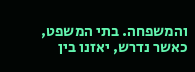והמשפחה. בתי המשפט, כאשר נדרש, יאזנו בין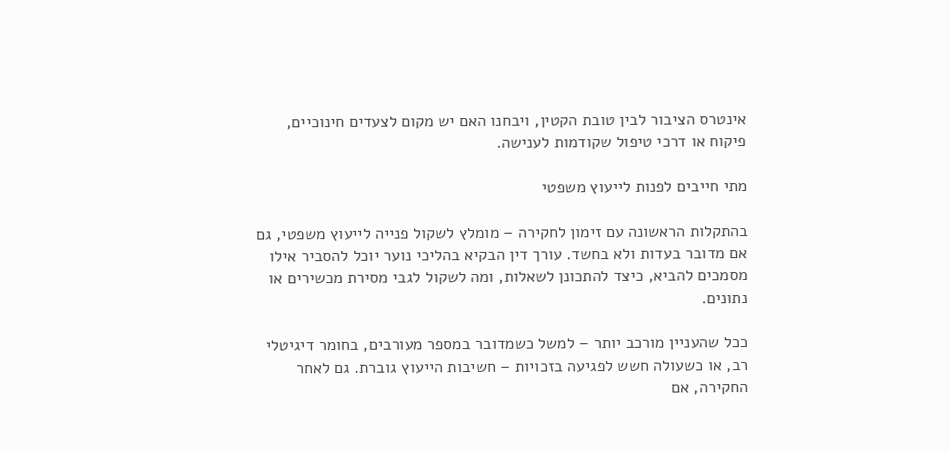אינטרס הציבור לבין טובת הקטין, ויבחנו האם יש מקום לצעדים חינוכיים, פיקוח או דרכי טיפול שקודמות לענישה.

מתי חייבים לפנות לייעוץ משפטי

בהתקלות הראשונה עם זימון לחקירה – מומלץ לשקול פנייה לייעוץ משפטי, גם אם מדובר בעדות ולא בחשד. עורך דין הבקיא בהליכי נוער יוכל להסביר אילו מסמכים להביא, כיצד להתכונן לשאלות, ומה לשקול לגבי מסירת מכשירים או נתונים.

ככל שהעניין מורכב יותר – למשל כשמדובר במספר מעורבים, בחומר דיגיטלי רב, או כשעולה חשש לפגיעה בזכויות – חשיבות הייעוץ גוברת. גם לאחר החקירה, אם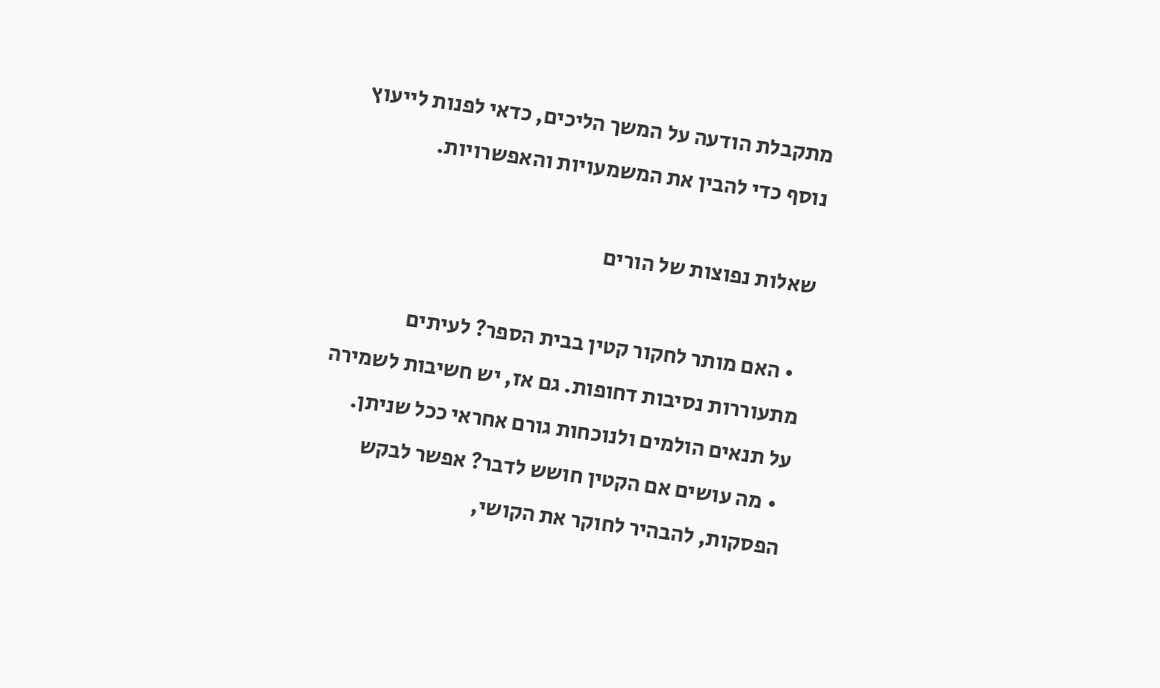מתקבלת הודעה על המשך הליכים, כדאי לפנות לייעוץ נוסף כדי להבין את המשמעויות והאפשרויות.

שאלות נפוצות של הורים

  • האם מותר לחקור קטין בבית הספר? לעיתים מתעוררות נסיבות דחופות. גם אז, יש חשיבות לשמירה על תנאים הולמים ולנוכחות גורם אחראי ככל שניתן.
  • מה עושים אם הקטין חושש לדבר? אפשר לבקש הפסקות, להבהיר לחוקר את הקושי,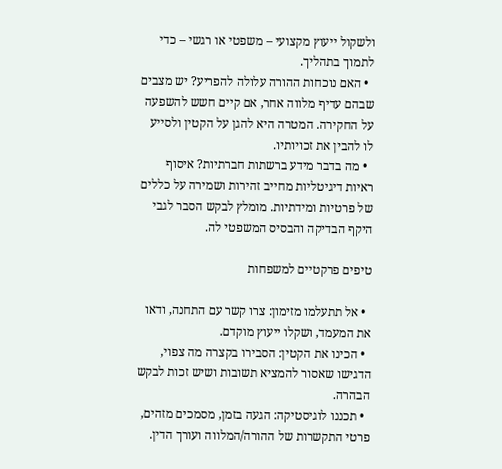ולשקול ייעוץ מקצועי – משפטי או רגשי – כדי לתמוך בתהליך.
  • האם נוכחות ההורה עלולה להפריע? יש מצבים שבהם עדיף מלווה אחר, אם קיים חשש להשפעה על החקירה. המטרה היא להגן על הקטין ולסייע לו להבין את זכויותיו.
  • מה בדבר מידע ברשתות חברתיות? איסוף ראיות דיגיטליות מחייב זהירות ושמירה על כללים של פרטיות ומידתיות. מומלץ לבקש הסבר לגבי היקף הבדיקה והבסיס המשפטי לה.

טיפים פרקטיים למשפחות

  • אל תתעלמו מזימון: צרו קשר עם התחנה, ודאו את המעמד, ושקלו ייעוץ מוקדם.
  • הכינו את הקטין: הסבירו בקצרה מה צפוי, הדגישו שאסור להמציא תשובות ושיש זכות לבקש הבהרה.
  • תכננו לוגיסטיקה: הגעה בזמן, מסמכים מזהים, פרטי התקשרות של ההורה/המלווה ועורך הדין.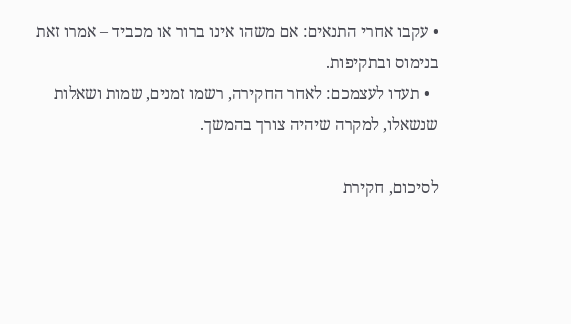• עקבו אחרי התנאים: אם משהו אינו ברור או מכביד – אמרו זאת בנימוס ובתקיפות.
  • תעדו לעצמכם: לאחר החקירה, רשמו זמנים, שמות ושאלות שנשאלו, למקרה שיהיה צורך בהמשך.

לסיכום, חקירת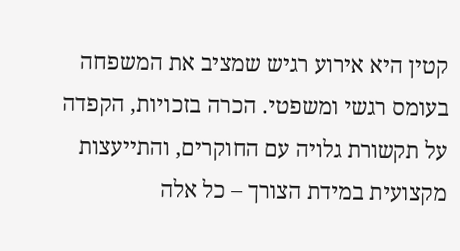קטין היא אירוע רגיש שמציב את המשפחה בעומס רגשי ומשפטי. הכרה בזכויות, הקפדה על תקשורת גלויה עם החוקרים, והתייעצות מקצועית במידת הצורך – כל אלה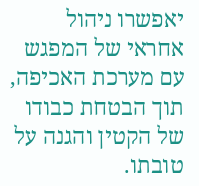יאפשרו ניהול אחראי של המפגש עם מערכת האכיפה, תוך הבטחת כבודו של הקטין והגנה על טובתו.